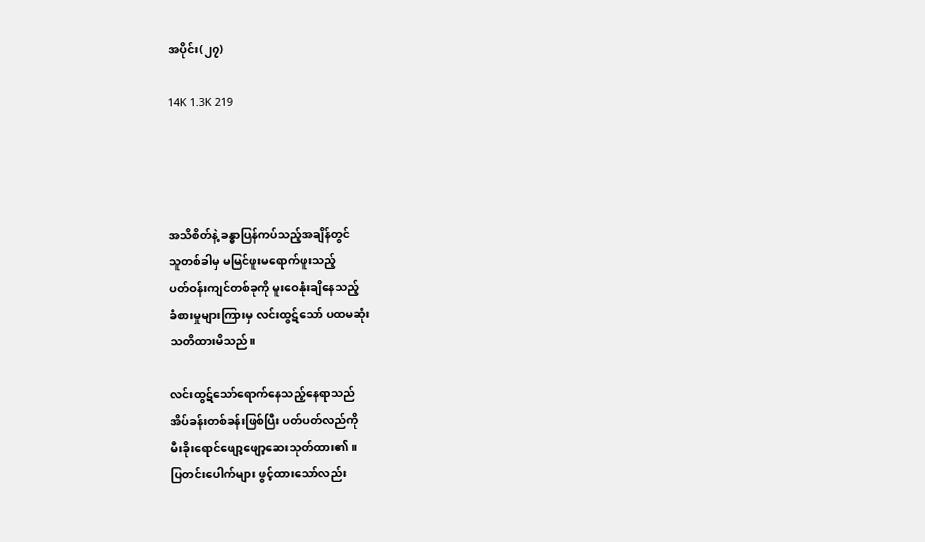အပိုင်း(၂၇)

14K 1.3K 219




အသိစိတ်နဲ့ ခန္ဓာပြန်ကပ်သည့်အချိန်တွင်
သူတစ်ခါမှ မမြင်ဖူးမရောက်ဖူးသည့်
ပတ်ဝန်းကျင်တစ်ခုကို မူးဝေနုံးချိနေသည့်
ခံစားမှုများကြားမှ လင်းထွဋ်သော် ပထမဆုံး
သတိထားမိသည်။

လင်းထွဋ်သော်ရောက်နေသည့်နေရာသည်
အိပ်ခန်းတစ်ခန်းဖြစ်ပြီး ပတ်ပတ်လည်ကို
မီးခိုးရောင်ဖျော့ဖျော့ဆေးသုတ်ထား၏။
ပြတင်းပေါက်များ ဖွင့်ထားသော်လည်း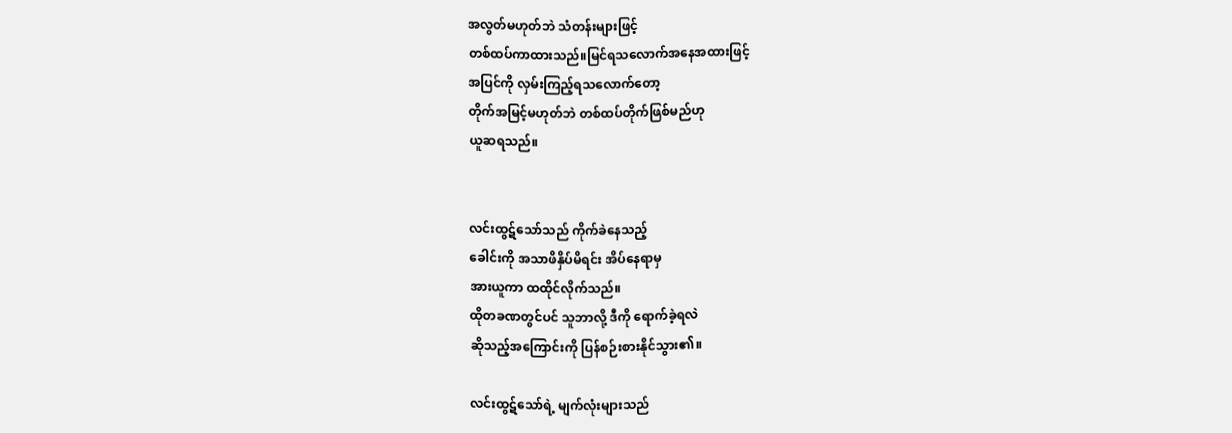အလွတ်မဟုတ်ဘဲ သံတန်းများဖြင့်
တစ်ထပ်ကာထားသည်။မြင်ရသလောက်အနေအထားဖြင့်
အပြင်ကို လှမ်းကြည့်ရသလောက်တော့
တိုက်အမြင့်မဟုတ်ဘဲ တစ်ထပ်တိုက်ဖြစ်မည်ဟု
ယူဆရသည်။


လင်းထွဋ်သော်သည် ကိုက်ခဲနေသည့်
ခေါင်းကို အသာဖိနှိပ်မိရင်း အိပ်နေရာမှ
အားယူကာ ထထိုင်လိုက်သည်။
ထိုတခဏတွင်ပင် သူဘာလို့ ဒီကို ရောက်ခဲ့ရလဲ
ဆိုသည့်အကြောင်းကို ပြန်စဉ်းစားနိုင်သွား၏။

လင်းထွဋ်သော်ရဲ့ မျက်လုံးများသည်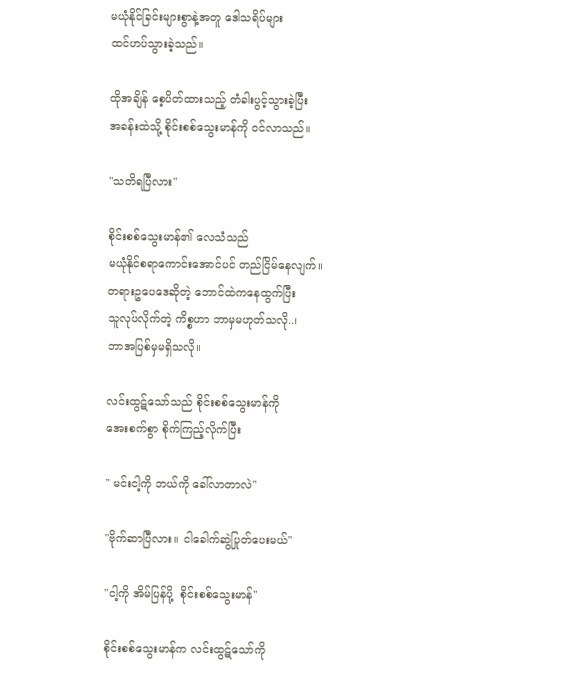မယုံနိုင်ခြင်းများစွာနဲ့အတူ ဒေါသရိပ်များ
ထင်ဟပ်သွားခဲ့သည်။

ထိုအချိန် စေ့ပိတ်ထားသည့် တံခါးပွင့်သွားခဲ့ပြီး
အခန်းထဲသို့ စိုင်းစစ်သွေးမာန်ကို ဝင်လာသည်။

"သတိရပြီလား"

စိုင်းစစ်သွေးမာန်၏ လေသံသည်
မယုံနိုင်စရာကောင်းအောင်ပင် တည်ငြိမ်နေလျက်။
တရားဥပေဒေဆိုတဲ့ ဘောင်ထဲကနေထွက်ပြီး
သူလုပ်လိုက်တဲ့ ကိစ္စဟာ ဘာမှမဟုတ်သလို..၊
ဘာအပြစ်မှမရှိသလို။

လင်းထွဋ်သော်သည် စိုင်းစစ်သွေးမာန်ကို
အေးစက်စွာ စိုက်ကြည့်လိုက်ပြီး

" မင်းငါ့ကို ဘယ်ကို ခေါ်လာတာလဲ"

"ဗိုက်ဆာပြီလား။ ငါခေါက်ဆွဲပြုတ်ပေးမယ်"

"ငါ့ကို အိမ်ပြန်ပို့  စိုင်းစစ်သွေးမာန်"

စိုင်းစစ်သွေးမာန်က လင်းထွဋ်သော်ကို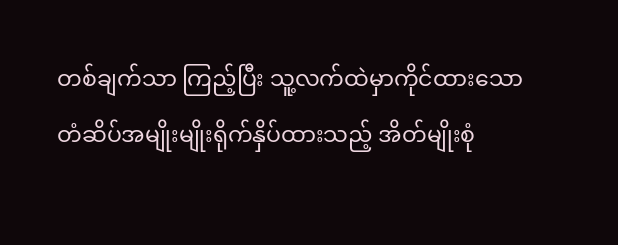တစ်ချက်သာ ကြည့်ပြီး သူ့လက်ထဲမှာကိုင်ထားသော
တံဆိပ်အမျိုးမျိုးရိုက်နှိပ်ထားသည့် အိတ်မျိုးစုံ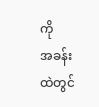ကို
အခန်းထဲတွင်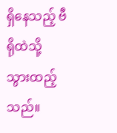ရှိနေသည့် ဗီရိုထဲသို့ သွားထည့်သည်။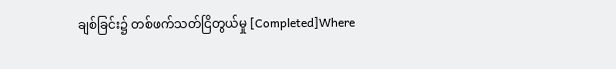ချစ်ခြင်း၌ တစ်ဖက်သတ်ငြိတွယ်မှု [Completed]Where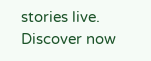stories live. Discover now